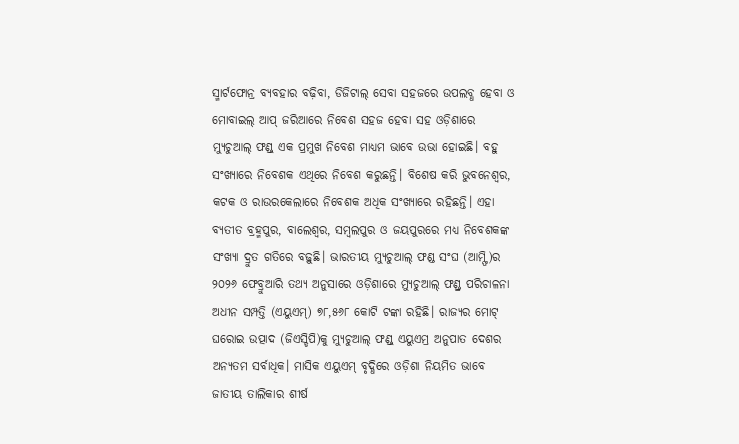ସ୍ମାର୍ଟଫୋନ୍ର ବ୍ୟବହାର ବଢ଼ିବା, ଡିଜିଟାଲ୍ ସେବା ସହଜରେ ଉପଲବ୍ଧ ହେବା ଓ ମୋବାଇଲ୍ ଆପ୍ ଜରିଆରେ ନିବେଶ ସହଜ ହେବା ସହ ଓଡ଼ିଶାରେ ମ୍ୟୁଚୁଆଲ୍ ଫଣ୍ଡ୍ ଏକ ପ୍ରମୁଖ ନିବେଶ ମାଧ୍ୟମ ଭାବେ ଉଭା ହୋଇଛି। ବହୁ ସଂଖ୍ୟାରେ ନିବେଶକ ଏଥିରେ ନିବେଶ କରୁଛନ୍ତି। ବିଶେଷ କରି ଭୁବନେଶ୍ବର, କଟକ ଓ ରାଉରକେଲାରେ ନିବେଶକ ଅଧିକ ସଂଖ୍ୟାରେ ରହିଛନ୍ତି। ଏହା ବ୍ୟତୀତ ବ୍ରହ୍ମପୁର, ବାଲେଶ୍ବର, ସମ୍ବଲପୁର ଓ ଜୟପୁରରେ ମଧ୍ୟ ନିବେଶକଙ୍କ ସଂଖ୍ୟା ଦ୍ରୁତ ଗତିରେ ବଢ଼ୁଛି। ଭାରତୀୟ ମ୍ୟୁଚୁଆଲ୍ ଫଣ୍ଡ ସଂଘ (ଆମ୍ଫି)ର ୨୦୨୬ ଫେବ୍ରୁଆରି ତଥ୍ୟ ଅନୁସାରେ ଓଡ଼ିଶାରେ ମ୍ୟୁଚୁଆଲ୍ ଫଣ୍ଡ୍ର ପରିଚାଳନା ଅଧୀନ ସମ୍ପତ୍ତି (ଏୟୁଏମ୍) ୭୮,୫୬୮ କୋଟି ଟଙ୍କା ରହିଛି। ରାଜ୍ୟର ମୋଟ୍ ଘରୋଇ ଉତ୍ପାଦ (ଜିଏସ୍ଡିପି)କୁ ମ୍ୟୁଚୁଆଲ୍ ଫଣ୍ଡ୍ ଏୟୁଏମ୍ର ଅନୁପାତ ଦେଶର ଅନ୍ୟତମ ସର୍ବାଧିକ। ମାସିକ ଏୟୁଏମ୍ ବୃଦ୍ଧିରେ ଓଡ଼ିଶା ନିୟମିତ ଭାବେ ଜାତୀୟ ତାଲିକାର ଶୀର୍ଷ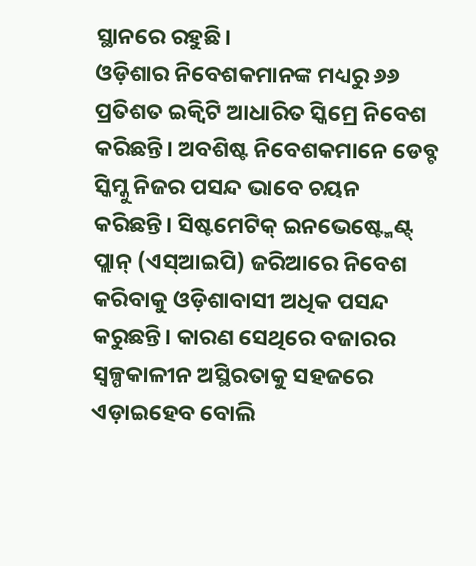ସ୍ଥାନରେ ରହୁଛି।
ଓଡ଼ିଶାର ନିବେଶକମାନଙ୍କ ମଧ୍ୟରୁ ୬୬ ପ୍ରତିଶତ ଇକ୍ବିଟି ଆଧାରିତ ସ୍କିମ୍ରେ ନିବେଶ କରିଛନ୍ତି। ଅବଶିଷ୍ଟ ନିବେଶକମାନେ ଡେବ୍ଟ ସ୍କିମ୍କୁ ନିଜର ପସନ୍ଦ ଭାବେ ଚୟନ କରିଛନ୍ତି। ସିଷ୍ଟମେଟିକ୍ ଇନଭେଷ୍ଟ୍ମେଣ୍ଟ୍ ପ୍ଲାନ୍ (ଏସ୍ଆଇପି) ଜରିଆରେ ନିବେଶ କରିବାକୁ ଓଡ଼ିଶାବାସୀ ଅଧିକ ପସନ୍ଦ କରୁଛନ୍ତି। କାରଣ ସେଥିରେ ବଜାରର ସ୍ବଳ୍ପକାଳୀନ ଅସ୍ଥିରତାକୁ ସହଜରେ ଏଡ଼ାଇହେବ ବୋଲି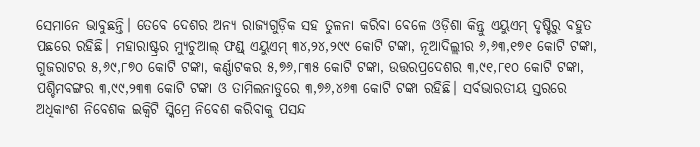ସେମାନେ ଭାବୁଛନ୍ତି। ତେବେ ଦେଶର ଅନ୍ୟ ରାଜ୍ୟଗୁଡ଼ିକ ସହ ତୁଳନା କରିବା ବେଳେ ଓଡ଼ିଶା କିନ୍ତୁ ଏୟୁଏମ୍ ଦୃଷ୍ଟିରୁ ବହୁତ ପଛରେ ରହିଛି। ମହାରାଷ୍ଟ୍ରର ମ୍ୟୁଚୁଆଲ୍ ଫଣ୍ଡ୍ ଏୟୁଏମ୍ ୩୪,୨୪,୨୯୯ କୋଟି ଟଙ୍କା, ନୂଆଦିଲ୍ଲୀର ୬,୬୩,୧୭୧ କୋଟି ଟଙ୍କା, ଗୁଜରାଟର ୫,୬୯,୮୭୦ କୋଟି ଟଙ୍କା, କର୍ଣ୍ଣାଟକର ୫,୭୬,୮୩୫ କୋଟି ଟଙ୍କା, ଉତ୍ତରପ୍ରଦେଶର ୩,୯୧,୮୧୦ କୋଟି ଟଙ୍କା, ପଶ୍ଚିମବଙ୍ଗର ୩,୯୯,୨୩୩ କୋଟି ଟଙ୍କା ଓ ତାମିଲନାଡୁରେ ୩,୭୬,୪୬୩ କୋଟି ଟଙ୍କା ରହିଛି। ସର୍ବଭାରତୀୟ ସ୍ତରରେ ଅଧିକାଂଶ ନିବେଶକ ଇକ୍ବିଟି ସ୍କିମ୍ରେ ନିବେଶ କରିବାକୁ ପସନ୍ଦ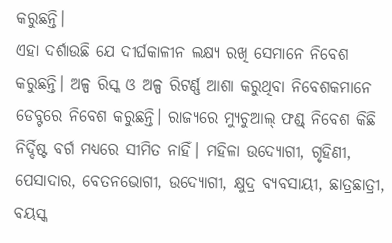କରୁଛନ୍ତି।
ଏହା ଦର୍ଶାଉଛି ଯେ ଦୀର୍ଘକାଳୀନ ଲକ୍ଷ୍ୟ ରଖି ସେମାନେ ନିବେଶ କରୁଛନ୍ତି। ଅଳ୍ପ ରିସ୍କ ଓ ଅଳ୍ପ ରିଟର୍ଣ୍ଣ ଆଶା କରୁଥିବା ନିବେଶକମାନେ ଡେବ୍ଟରେ ନିବେଶ କରୁଛନ୍ତି। ରାଜ୍ୟରେ ମ୍ୟୁଚୁଆଲ୍ ଫଣ୍ଡ୍ ନିବେଶ କିଛି ନିର୍ଦ୍ଦିଷ୍ଟ ବର୍ଗ ମଧ୍ୟରେ ସୀମିତ ନାହିଁ। ମହିଳା ଉଦ୍ୟୋଗୀ, ଗୃହିଣୀ, ପେସାଦାର, ବେତନଭୋଗୀ, ଉଦ୍ୟୋଗୀ, କ୍ଷୁଦ୍ର ବ୍ୟବସାୟୀ, ଛାତ୍ରଛାତ୍ରୀ, ବୟସ୍କ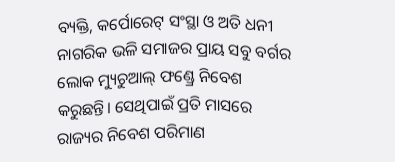ବ୍ୟକ୍ତି, କର୍ପୋରେଟ୍ ସଂସ୍ଥା ଓ ଅତି ଧନୀ ନାଗରିକ ଭଳି ସମାଜର ପ୍ରାୟ ସବୁ ବର୍ଗର ଲୋକ ମ୍ୟୁଚୁଆଲ୍ ଫଣ୍ଡ୍ରେ ନିବେଶ କରୁଛନ୍ତି। ସେଥିପାଇଁ ପ୍ରତି ମାସରେ ରାଜ୍ୟର ନିବେଶ ପରିମାଣ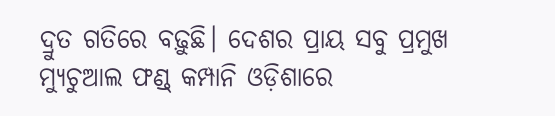ଦ୍ରୁତ ଗତିରେ ବଢ଼ୁଛି। ଦେଶର ପ୍ରାୟ ସବୁ ପ୍ରମୁଖ ମ୍ୟୁଚୁଆଲ ଫଣ୍ଡ୍ କମ୍ପାନି ଓଡ଼ିଶାରେ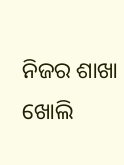ନିଜର ଶାଖା ଖୋଲି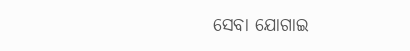ସେବା ଯୋଗାଇ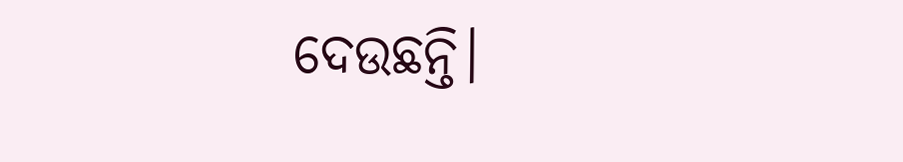ଦେଉଛନ୍ତି।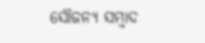ସୌଜନ୍ୟ ସମ୍ବାଦ